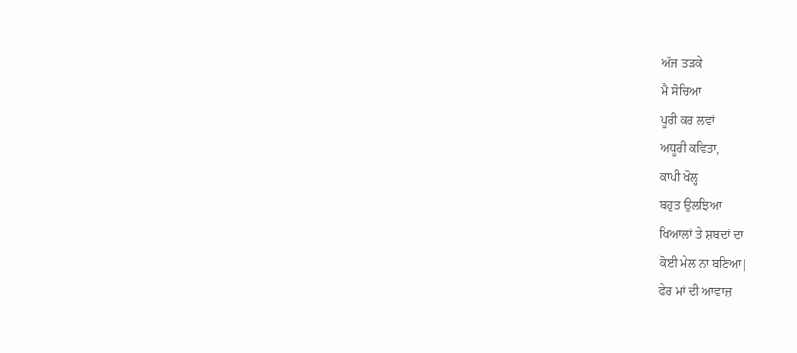ਅੱਜ ਤੜਕੇ
ਮੈ ਸੋਚਿਆ
ਪੂਰੀ ਕਰ ਲਵਾਂ
ਅਧੂਰੀ ਕਵਿਤਾ,
ਕਾਪੀ ਖੋਲ੍ਹ
ਬਹੁਤ ਉਲਝਿਆ
ਖਿਆਲਾਂ ਤੇ ਸ਼ਬਦਾਂ ਦਾ
ਕੋਈ ਮੇਲ ਨਾ ਬਣਿਆ|
ਫੇਰ ਮਾਂ ਦੀ ਆਵਾਜ਼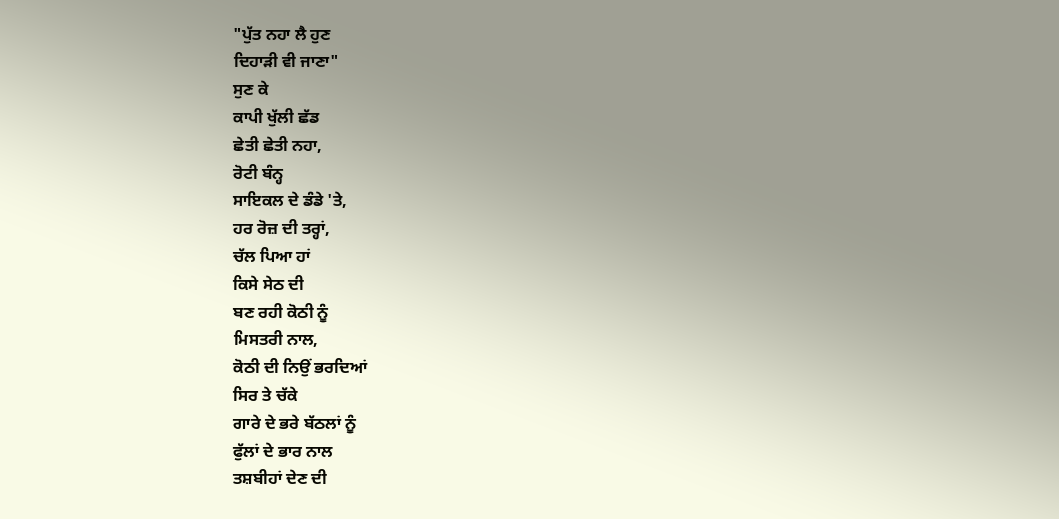"ਪੁੱਤ ਨਹਾ ਲੈ ਹੁਣ
ਦਿਹਾੜੀ ਵੀ ਜਾਣਾ"
ਸੁਣ ਕੇ
ਕਾਪੀ ਖੁੱਲੀ ਛੱਡ
ਛੇਤੀ ਛੇਤੀ ਨਹਾ,
ਰੋਟੀ ਬੰਨ੍ਹ
ਸਾਇਕਲ ਦੇ ਡੰਡੇ 'ਤੇ,
ਹਰ ਰੋਜ਼ ਦੀ ਤਰ੍ਹਾਂ,
ਚੱਲ ਪਿਆ ਹਾਂ
ਕਿਸੇ ਸੇਠ ਦੀ
ਬਣ ਰਹੀ ਕੋਠੀ ਨੂੰ
ਮਿਸਤਰੀ ਨਾਲ,
ਕੋਠੀ ਦੀ ਨਿਉਂ ਭਰਦਿਆਂ
ਸਿਰ ਤੇ ਚੱਕੇ
ਗਾਰੇ ਦੇ ਭਰੇ ਬੱਠਲਾਂ ਨੂੰ
ਫੁੱਲਾਂ ਦੇ ਭਾਰ ਨਾਲ
ਤਸ਼ਬੀਹਾਂ ਦੇਣ ਦੀ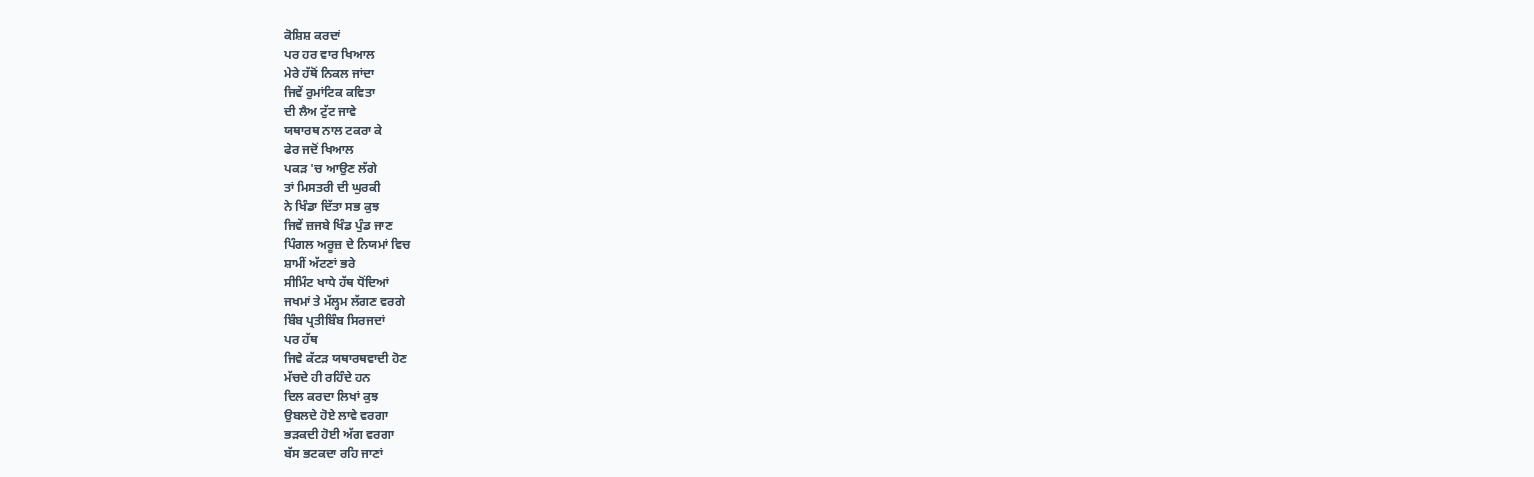ਕੋਸ਼ਿਸ਼ ਕਰਦਾਂ
ਪਰ ਹਰ ਵਾਰ ਖਿਆਲ
ਮੇਰੇ ਹੱਥੋਂ ਨਿਕਲ ਜਾਂਦਾ
ਜਿਵੇਂ ਰੁਮਾਂਟਿਕ ਕਵਿਤਾ
ਦੀ ਲੈਅ ਟੁੱਟ ਜਾਵੇ
ਯਥਾਰਥ ਨਾਲ ਟਕਰਾ ਕੇ
ਫੇਰ ਜਦੋਂ ਖਿਆਲ
ਪਕੜ 'ਚ ਆਉਣ ਲੱਗੇ
ਤਾਂ ਮਿਸਤਰੀ ਦੀ ਘੁਰਕੀ
ਨੇ ਖਿੰਡਾ ਦਿੱਤਾ ਸਭ ਕੁਝ
ਜਿਵੇਂ ਜ਼ਜਬੇ ਖਿੰਡ ਪੁੰਡ ਜਾਣ
ਪਿੰਗਲ ਅਰੂਜ਼ ਦੇ ਨਿਯਮਾਂ ਵਿਚ
ਸ਼ਾਮੀਂ ਅੱਟਣਾਂ ਭਰੇ
ਸੀਮਿੰਟ ਖਾਧੇ ਹੱਥ ਧੋਂਦਿਆਂ
ਜਖਮਾਂ ਤੇ ਮੱਲ੍ਹਮ ਲੱਗਣ ਵਰਗੇ
ਬਿੰਬ ਪ੍ਰਤੀਬਿੰਬ ਸਿਰਜਦਾਂ
ਪਰ ਹੱਥ
ਜਿਵੇ ਕੱਟੜ ਯਥਾਰਥਵਾਦੀ ਹੋਣ
ਮੱਚਦੇ ਹੀ ਰਹਿੰਦੇ ਹਨ
ਦਿਲ ਕਰਦਾ ਲਿਖਾਂ ਕੁਝ
ਉਬਲਦੇ ਹੋਏ ਲਾਵੇ ਵਰਗਾ
ਭੜਕਦੀ ਹੋਈ ਅੱਗ ਵਰਗਾ
ਬੱਸ ਭਟਕਦਾ ਰਹਿ ਜਾਣਾਂ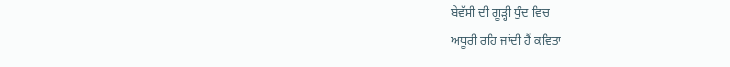ਬੇਵੱਸੀ ਦੀ ਗੂੜ੍ਹੀ ਧੁੰਦ ਵਿਚ
ਅਧੂਰੀ ਰਹਿ ਜਾਂਦੀ ਹੈਂ ਕਵਿਤਾ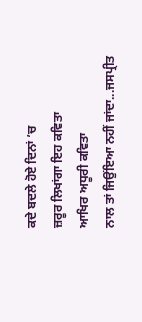ਕਦੇ ਬਦਲੇ ਹੋਏ ਦਿਨਾਂ ’ਚ
ਜ਼ਰੂਰ ਲਿਖਾਂਗਾ ਇਹ ਕਵਿਤਾ
ਆਖਿਰ ਅਧੂਰੀ ਕਵਿਤਾ
ਨਾਲ ਤਾਂ ਜਿਉਂਇਆ ਨਹੀਂ ਜਾਂਦਾ...ਜਸਪ੍ਰੀਤ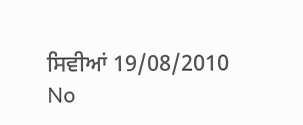ਸਿਵੀਆਂ 19/08/2010
No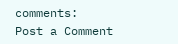comments:
Post a Comment